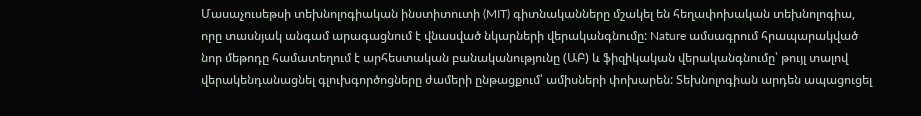Մասաչուսեթսի տեխնոլոգիական ինստիտուտի (MIT) գիտնականները մշակել են հեղափոխական տեխնոլոգիա, որը տասնյակ անգամ արագացնում է վնասված նկարների վերականգնումը: Nature ամսագրում հրապարակված նոր մեթոդը համատեղում է արհեստական բանականությունը (ԱԲ) և ֆիզիկական վերականգնումը՝ թույլ տալով վերակենդանացնել գլուխգործոցները ժամերի ընթացքում՝ ամիսների փոխարեն: Տեխնոլոգիան արդեն ապացուցել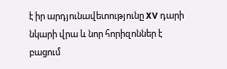է իր արդյունավետությունը XV դարի նկարի վրա և նոր հորիզոններ է բացում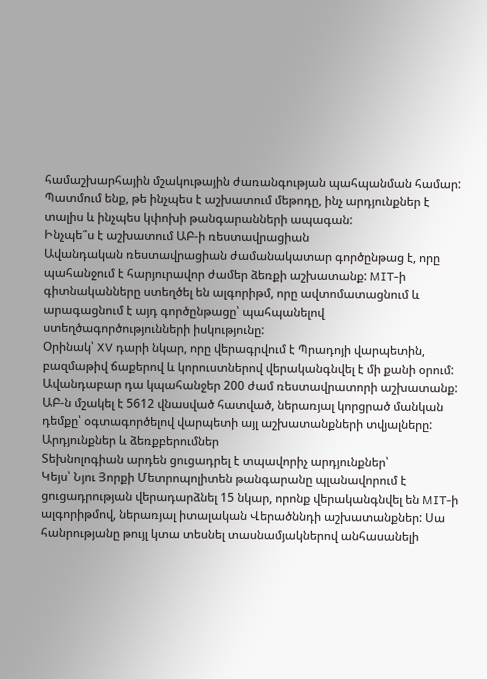համաշխարհային մշակութային ժառանգության պահպանման համար: Պատմում ենք, թե ինչպես է աշխատում մեթոդը, ինչ արդյունքներ է տալիս և ինչպես կփոխի թանգարանների ապագան:
Ինչպե՞ս է աշխատում ԱԲ-ի ռեստավրացիան
Ավանդական ռեստավրացիան ժամանակատար գործընթաց է, որը պահանջում է հարյուրավոր ժամեր ձեռքի աշխատանք: MIT-ի գիտնականները ստեղծել են ալգորիթմ, որը ավտոմատացնում և արագացնում է այդ գործընթացը՝ պահպանելով ստեղծագործությունների իսկությունը:
Օրինակ՝ XV դարի նկար, որը վերագրվում է Պրադոյի վարպետին, բազմաթիվ ճաքերով և կորուստներով վերականգնվել է մի քանի օրում: Ավանդաբար դա կպահանջեր 200 ժամ ռեստավրատորի աշխատանք: ԱԲ-ն մշակել է 5612 վնասված հատված, ներառյալ կորցրած մանկան դեմքը՝ օգտագործելով վարպետի այլ աշխատանքների տվյալները:
Արդյունքներ և ձեռքբերումներ
Տեխնոլոգիան արդեն ցուցադրել է տպավորիչ արդյունքներ՝
Կեյս՝ Նյու Յորքի Մետրոպոլիտեն թանգարանը պլանավորում է ցուցադրության վերադարձնել 15 նկար, որոնք վերականգնվել են MIT-ի ալգորիթմով, ներառյալ իտալական Վերածննդի աշխատանքներ: Սա հանրությանը թույլ կտա տեսնել տասնամյակներով անհասանելի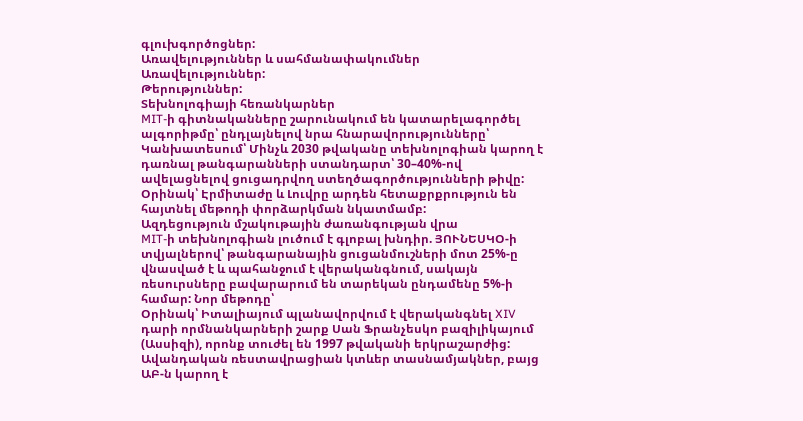գլուխգործոցներ:
Առավելություններ և սահմանափակումներ
Առավելություններ:
Թերություններ:
Տեխնոլոգիայի հեռանկարներ
MIT-ի գիտնականները շարունակում են կատարելագործել ալգորիթմը՝ ընդլայնելով նրա հնարավորությունները՝
Կանխատեսում՝ Մինչև 2030 թվականը տեխնոլոգիան կարող է դառնալ թանգարանների ստանդարտ՝ 30–40%-ով ավելացնելով ցուցադրվող ստեղծագործությունների թիվը: Օրինակ՝ Էրմիտաժը և Լուվրը արդեն հետաքրքրություն են հայտնել մեթոդի փորձարկման նկատմամբ:
Ազդեցություն մշակութային ժառանգության վրա
MIT-ի տեխնոլոգիան լուծում է գլոբալ խնդիր. ՅՈՒՆԵՍԿՕ-ի տվյալներով՝ թանգարանային ցուցանմուշների մոտ 25%-ը վնասված է և պահանջում է վերականգնում, սակայն ռեսուրսները բավարարում են տարեկան ընդամենը 5%-ի համար: Նոր մեթոդը՝
Օրինակ՝ Իտալիայում պլանավորվում է վերականգնել XIV դարի որմնանկարների շարք Սան Ֆրանչեսկո բազիլիկայում (Ասսիզի), որոնք տուժել են 1997 թվականի երկրաշարժից: Ավանդական ռեստավրացիան կտևեր տասնամյակներ, բայց ԱԲ-ն կարող է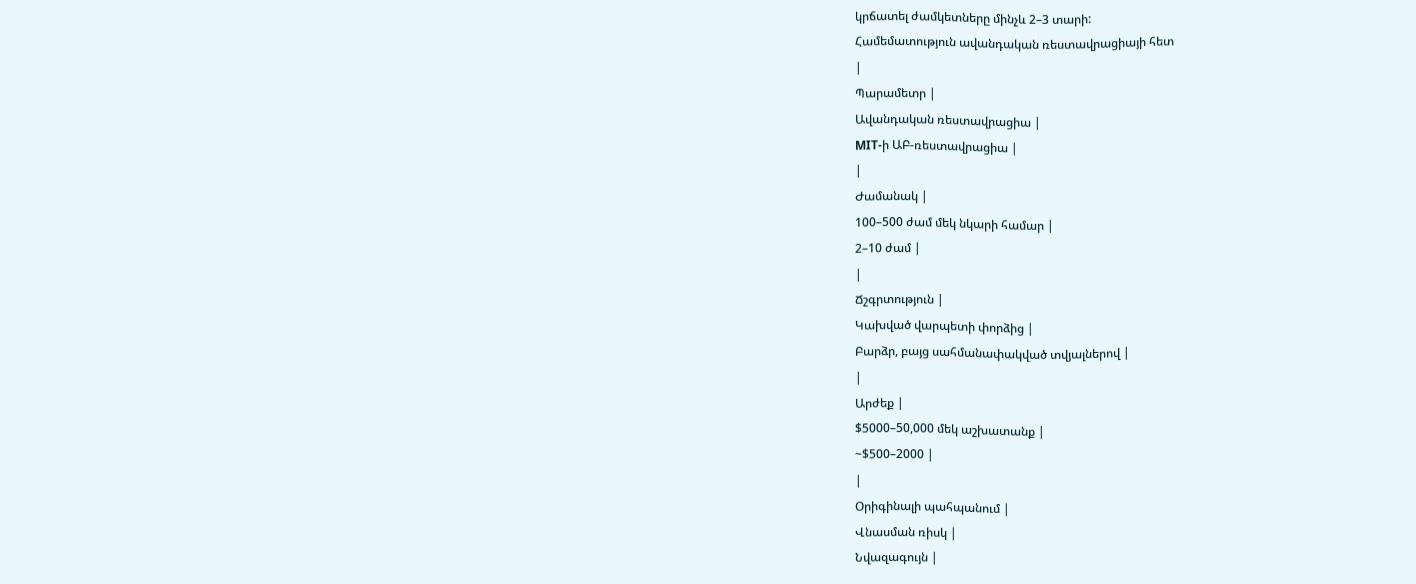կրճատել ժամկետները մինչև 2–3 տարի:
Համեմատություն ավանդական ռեստավրացիայի հետ
|
Պարամետր |
Ավանդական ռեստավրացիա |
MIT-ի ԱԲ-ռեստավրացիա |
|
Ժամանակ |
100–500 ժամ մեկ նկարի համար |
2–10 ժամ |
|
Ճշգրտություն |
Կախված վարպետի փորձից |
Բարձր, բայց սահմանափակված տվյալներով |
|
Արժեք |
$5000–50,000 մեկ աշխատանք |
~$500–2000 |
|
Օրիգինալի պահպանում |
Վնասման ռիսկ |
Նվազագույն |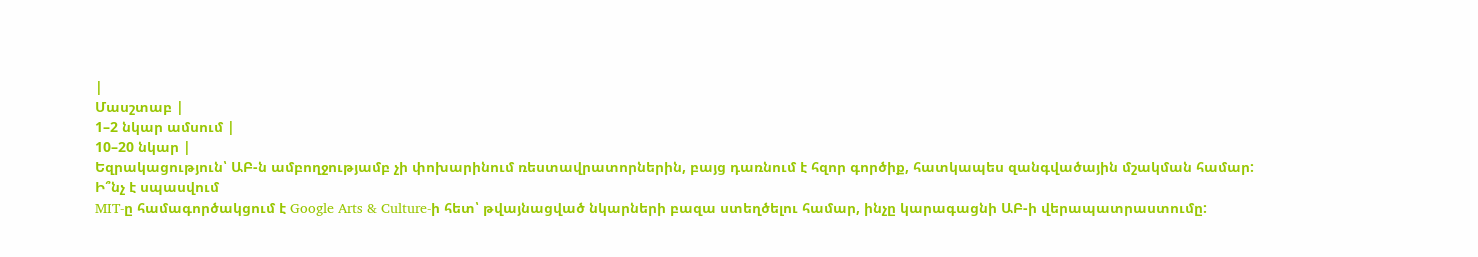|
Մասշտաբ |
1–2 նկար ամսում |
10–20 նկար |
Եզրակացություն՝ ԱԲ-ն ամբողջությամբ չի փոխարինում ռեստավրատորներին, բայց դառնում է հզոր գործիք, հատկապես զանգվածային մշակման համար:
Ի՞նչ է սպասվում
MIT-ը համագործակցում է Google Arts & Culture-ի հետ՝ թվայնացված նկարների բազա ստեղծելու համար, ինչը կարագացնի ԱԲ-ի վերապատրաստումը: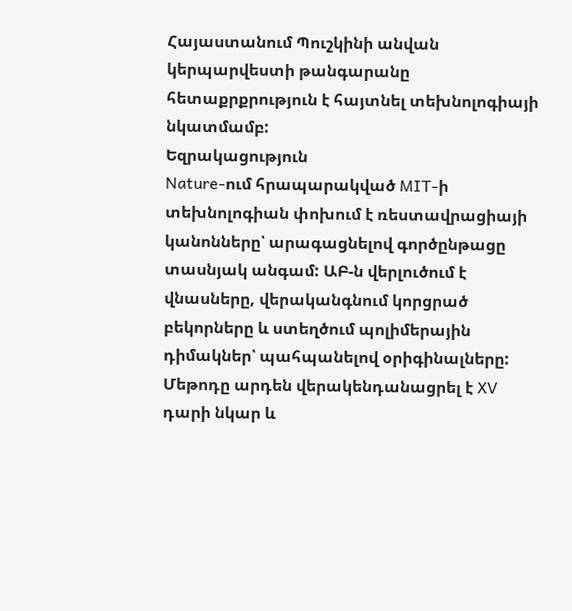Հայաստանում Պուշկինի անվան կերպարվեստի թանգարանը հետաքրքրություն է հայտնել տեխնոլոգիայի նկատմամբ:
Եզրակացություն
Nature-ում հրապարակված MIT-ի տեխնոլոգիան փոխում է ռեստավրացիայի կանոնները՝ արագացնելով գործընթացը տասնյակ անգամ: ԱԲ-ն վերլուծում է վնասները, վերականգնում կորցրած բեկորները և ստեղծում պոլիմերային դիմակներ՝ պահպանելով օրիգինալները: Մեթոդը արդեն վերակենդանացրել է XV դարի նկար և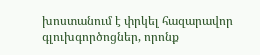խոստանում է փրկել հազարավոր գլուխգործոցներ, որոնք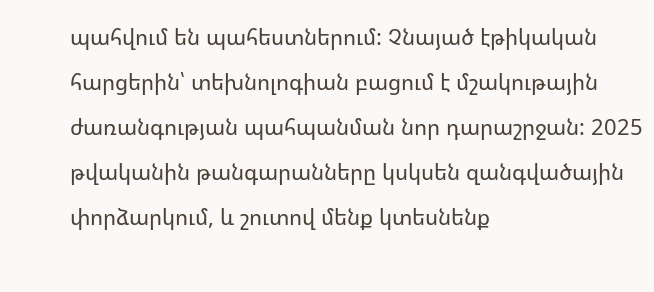պահվում են պահեստներում: Չնայած էթիկական հարցերին՝ տեխնոլոգիան բացում է մշակութային ժառանգության պահպանման նոր դարաշրջան: 2025 թվականին թանգարանները կսկսեն զանգվածային փորձարկում, և շուտով մենք կտեսնենք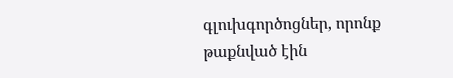գլուխգործոցներ, որոնք թաքնված էին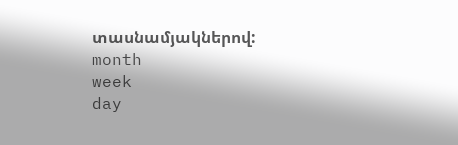տասնամյակներով:
month
week
day